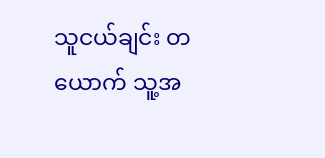သူငယ်ချင်း တယောက် သူ့အ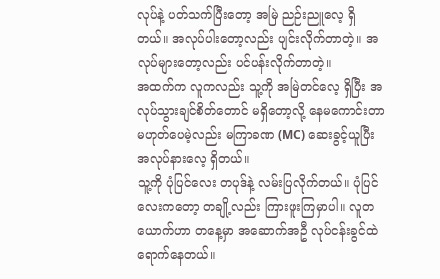လုပ်နဲ့ ပတ်သက်ပြီးတော့ အမြဲ ညဉ်းညူလေ့ ရှိတယ်။ အလုပ်ပါးတော့လည်း ပျင်းလိုက်တာတဲ့။ အလုပ်များတော့လည်း ပင်ပန်းလိုက်တာတဲ့။
အထက်က လူကလည်း သူ့ကို အမြဲတင်လေ့ ရှိပြီး အလုပ်သွားချင်စိတ်တောင် မရှိတော့လို့ နေမကောင်းတာ မဟုတ်ပေမဲ့လည်း မကြာခဏ (MC) ဆေးခွင့်ယူပြီး အလုပ်နားလေ့ ရှိတယ်။
သူ့ကို ပုံပြင်လေး တပုဒ်နဲ့ လမ်းပြလိုက်တယ်။ ပုံပြင်လေးကတော့ တချို့လည်း ကြားဖူးကြမှာပါ။ လူတယောက်ဟာ တနေ့မှာ အဆောက်အဦ လုပ်ငန်းခွင်ထဲ ရောက်နေတယ်။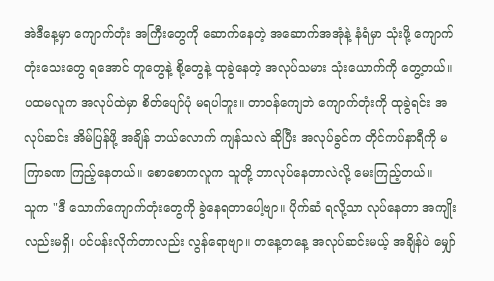အဲဒီနေ့မှာ ကျောက်တုံး အကြီးတွေကို ဆောက်နေတဲ့ အဆောက်အအုံနဲ့ နံရံမှာ သုံးဖို့ ကျောက်တုံးသေးတွေ ရအောင် တူတွေနဲ့ စို့တွေနဲ့ ထုခွဲနေတဲ့ အလုပ်သမား သုံးယောက်ကို တွေ့တယ်။
ပထမလူက အလုပ်ထဲမှာ စိတ်ပျော်ပုံ မရပါဘူး။ တာဝန်ကျေဘဲ ကျောက်တုံးကို ထုခွဲရင်း အလုပ်ဆင်း အိမ်ပြန်ဖို့ အချိန် ဘယ်လောက် ကျန်သလဲ ဆိုပြီး အလုပ်ခွင်က တိုင်ကပ်နာရီကို မကြာခဏ ကြည့်နေတယ်။ စောစောကလူက သူတို့ ဘာလုပ်နေတာလဲလို့ မေးကြည့်တယ်။
သူက "ဒီ သောက်ကျောက်တုံးတွေကို ခွဲနေရတာပေါ့ဗျာ။ ပိုက်ဆံ ရလို့သာ လုပ်နေတာ အကျိုးလည်းမရှိ၊ ပင်ပန်းလိုက်တာလည်း လွန်ရောဗျာ။ တနေ့တနေ့ အလုပ်ဆင်းမယ့် အချိန်ပဲ မျှော်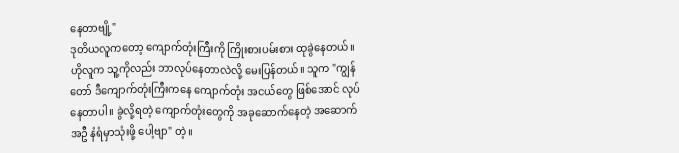နေတာဗျို့"
ဒုတိယလူကတော့ ကျောက်တုံးကြီးကို ကြိုးစားပမ်းစား ထုခွဲနေတယ်။ ဟိုလူက သူ့ကိုလည်း ဘာလုပ်နေတာလဲလို့ မေးပြန်တယ်။ သူက "ကျွန်တော် ဒီကျောက်တုံးကြီးကနေ ကျောက်တုံး အငယ်တွေ ဖြစ်အောင် လုပ်နေတာပါ။ ခွဲလို့ရတဲ့ ကျောက်တုံးတွေကို အခုဆောက်နေတဲ့ အဆောက်အဦ နံရံမှာသုံးဖို့ ပေါ့ဗျာ" တဲ့။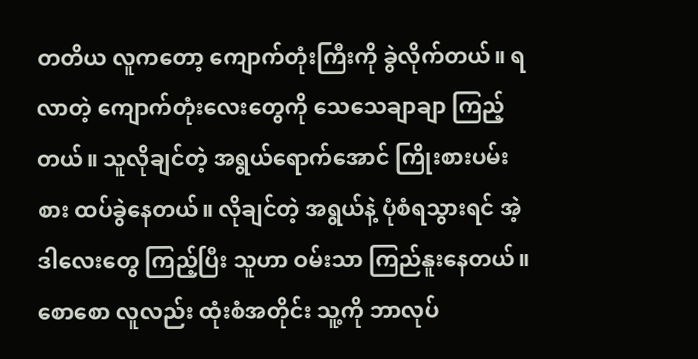တတိယ လူကတော့ ကျောက်တုံးကြီးကို ခွဲလိုက်တယ်။ ရလာတဲ့ ကျောက်တုံးလေးတွေကို သေသေချာချာ ကြည့်တယ်။ သူလိုချင်တဲ့ အရွယ်ရောက်အောင် ကြိုးစားပမ်းစား ထပ်ခွဲနေတယ်။ လိုချင်တဲ့ အရွယ်နဲ့ ပုံစံရသွားရင် အဲ့ဒါလေးတွေ ကြည့်ပြီး သူဟာ ဝမ်းသာ ကြည်နူးနေတယ်။
စောစော လူလည်း ထုံးစံအတိုင်း သူ့ကို ဘာလုပ်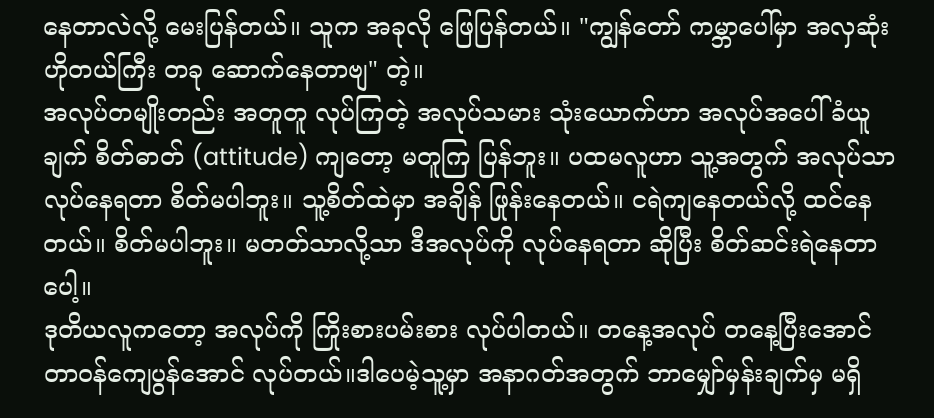နေတာလဲလို့ မေးပြန်တယ်။ သူက အခုလို ဖြေပြန်တယ်။ "ကျွန်တော် ကမ္ဘာပေါ်မှာ အလှဆုံး ဟိုတယ်ကြီး တခု ဆောက်နေတာဗျ" တဲ့။
အလုပ်တမျိုးတည်း အတူတူ လုပ်ကြတဲ့ အလုပ်သမား သုံးယောက်ဟာ အလုပ်အပေါ် ခံယူချက် စိတ်ဓာတ် (attitude) ကျတော့ မတူကြ ပြန်ဘူး။ ပထမလူဟာ သူ့အတွက် အလုပ်သာ လုပ်နေရတာ စိတ်မပါဘူး။ သူ့စိတ်ထဲမှာ အချိန် ဖြုန်းနေတယ်။ ငရဲကျနေတယ်လို့ ထင်နေတယ်။ စိတ်မပါဘူး။ မတတ်သာလို့သာ ဒီအလုပ်ကို လုပ်နေရတာ ဆိုပြီး စိတ်ဆင်းရဲနေတာပေါ့။
ဒုတိယလူကတော့ အလုပ်ကို ကြိုးစားပမ်းစား လုပ်ပါတယ်။ တနေ့အလုပ် တနေ့ပြီးအောင် တာဝန်ကျေပွန်အောင် လုပ်တယ်။ဒါပေမဲ့သူ့မှာ အနာဂတ်အတွက် ဘာမျှော်မှန်းချက်မှ မရှိ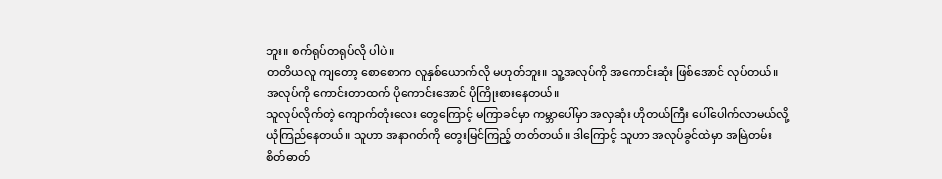ဘူး။ စက်ရုပ်တရုပ်လို ပါပဲ။
တတိယလူ ကျတော့ စောစောက လူနှစ်ယောက်လို မဟုတ်ဘူး။ သူ့အလုပ်ကို အကောင်းဆုံး ဖြစ်အောင် လုပ်တယ်။ အလုပ်ကို ကောင်းတာထက် ပိုကောင်းအောင် ပိုကြိုးစားနေတယ်။
သူလုပ်လိုက်တဲ့ ကျောက်တုံးလေး တွေကြောင့် မကြာခင်မှာ ကမ္ဘာပေါ်မှာ အလှဆုံး ဟိုတယ်ကြီး ပေါ်ပေါက်လာမယ်လို့ ယုံကြည်နေတယ်။ သူဟာ အနာဂတ်ကို တွေးမြင်ကြည့် တတ်တယ်။ ဒါကြောင့် သူဟာ အလုပ်ခွင်ထဲမှာ အမြဲတမ်း စိတ်ဓာတ်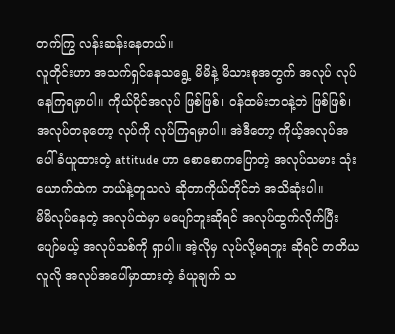တက်ကြွ လန်းဆန်းနေတယ်။
လူတိုင်းဟာ အသက်ရှင်နေသရွေ့ မိမိနဲ့ မိသားစုအတွက် အလုပ် လုပ်နေကြရမှာပါ။ ကိုယ်ပိုင်အလုပ် ဖြစ်ဖြစ်၊ ဝန်ထမ်းဘဝနဲ့ဘဲ ဖြစ်ဖြစ်၊ အလုပ်တခုတော့ လုပ်ကို လုပ်ကြရမှာပါ။ အဲဒီတော့ ကိုယ့်အလုပ်အပေါ် ခံယူထားတဲ့ attitude ဟာ စောစောကပြောတဲ့ အလုပ်သမား သုံးယောက်ထဲက ဘယ်နဲ့တူသလဲ ဆိုတာကိုယ်တိုင်ဘဲ အသိဆုံးပါ။
မိမိလုပ်နေတဲ့ အလုပ်ထဲမှာ မပျော်ဘူးဆိုရင် အလုပ်ထွက်လိုက်ပြီး ပျော်မယ့် အလုပ်သစ်ကို ရှာပါ။ အဲ့လိုမှ လုပ်လို့မရဘူး ဆိုရင် တတိယလူလို အလုပ်အပေါ်မှာထားတဲ့ ခံယူချက် သ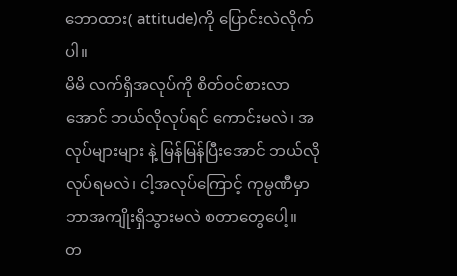ဘောထား( attitude)ကို ပြောင်းလဲလိုက်ပါ။
မိမိ လက်ရှိအလုပ်ကို စိတ်ဝင်စားလာအောင် ဘယ်လိုလုပ်ရင် ကောင်းမလဲ၊ အလုပ်များများ နဲ့ မြန်မြန်ပြီးအောင် ဘယ်လိုလုပ်ရမလဲ၊ ငါ့အလုပ်ကြောင့် ကုမ္ပဏီမှာ ဘာအကျိုးရှိသွားမလဲ စတာတွေပေါ့။
တ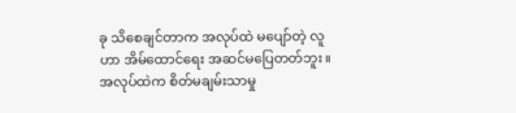ခု သိစေချင်တာက အလုပ်ထဲ မပျော်တဲ့ လူဟာ အိမ်ထောင်ရေး အဆင်မပြေတတ်ဘူး။ အလုပ်ထဲက စိတ်မချမ်းသာမှု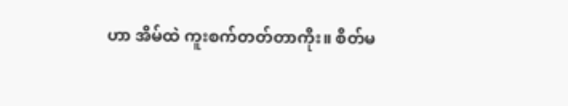ဟာ အိမ်ထဲ ကူးစက်တတ်တာကိုး။ စိတ်မ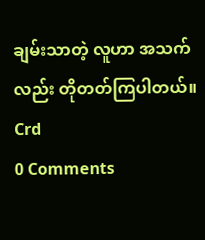ချမ်းသာတဲ့ လူဟာ အသက်လည်း တိုတတ်ကြပါတယ်။ Crd
0 Comments